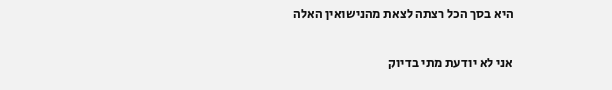היא בסך הכל רצתה לצאת מהנישואין האלה

אני לא יודעת מתי בדיוק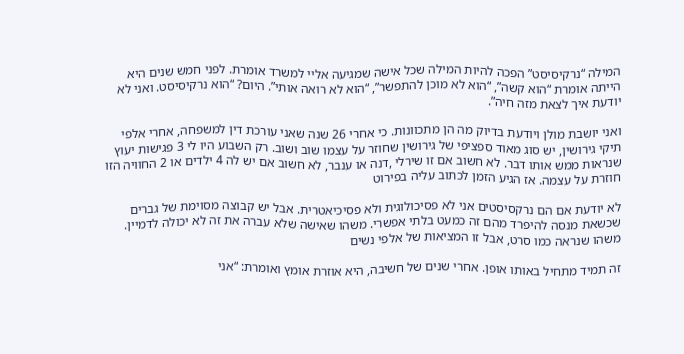המילה “נרקיסיסט” הפכה להיות המילה שכל אישה שמגיעה אליי למשרד אומרת. לפני חמש שנים היא הייתה אומרת “הוא קשה”, “הוא לא מוכן להתפשר”, “הוא לא רואה אותי”. היום? “הוא נרקיסיסט. ואני לא יודעת איך לצאת מזה חיה”.

ואני יושבת מולן ויודעת בדיוק מה הן מתכוונות. כי אחרי 26 שנה שאני עורכת דין למשפחה, אחרי אלפי תיקי גירושין, יש סוג מאוד ספציפי של גירושין שחוזר על עצמו שוב ושוב. רק השבוע היו לי 3 פגישות יעוץ שנראות ממש אותו דבר. לא חשוב אם זו שירלי ,דנה או ענבר, לא חשוב אם יש לה 4 ילדים או 2 החוויה הזו חוזרת על עצמה. אז הגיע הזמן לכתוב עליה בפירוט

לא יודעת אם הם נרקסיסטים אני לא פסיכולוגית ולא פסיכיאטרית. אבל יש קבוצה מסוימת של גברים שכשאת מנסה להיפרד מהם זה כמעט בלתי אפשרי. משהו שאישה שלא עברה את זה לא יכולה לדמיין. משהו שנראה כמו סרט, אבל זו המציאות של אלפי נשים

זה תמיד מתחיל באותו אופן. אחרי שנים של חשיבה, היא אוזרת אומץ ואומרת: “אני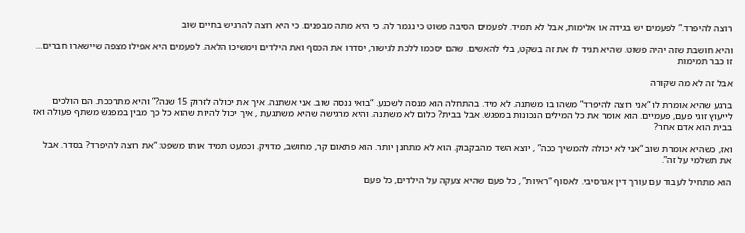רוצה להיפרד.” לפעמים יש בגידה או אלימות, אבל לא תמיד. לפעמים הסיבה פשוט כי נגמר לה. כי היא מתה מבפנים. כי היא רוצה להרגיש בחיים שוב

והיא חושבת שזה יהיה פשוט. שהיא תגיד לו את זה בשקט, בלי להאשים. שהם יסכמו ללכת לגישור, יסדרו את הכסף ואת הילדים וימשיכו הלאה. לפעמים היא אפילו מצפה שיישארו חברים… זו כבר תמימות

אבל זה לא מה שקורה

ברגע שהיא אומרת לו “אני רוצה להיפרד” משהו בו משתנה. לא מיד. בהתחלה הוא מנסה לשכנע. “בואי ננסה שוב. אני אשתנה. איך את יכולה לזרוק 15 שנה?” והיא מתרככת. הם הולכים לייעוץ זוגי פעם, פעמיים. הוא אומר את כל המילים הנכונות במפגש. אבל בבית? כלום לא משתנה. והיא מרגישה שהיא משתגעת , איך יכול להיות שהוא כל כך מבין במפגש משתף פעולה ואז בבית הוא אדם אחר?

ואז, כשהיא אומרת שוב “אני לא יכולה להמשיך ככה” , יוצא השד מהבקבוק. הוא לא מתחנן יותר. הוא פתאום קר, מחושב, מדויק. וכמעט תמיד אותו משפט: “את רוצה להיפרד? בסדר. אבל את תשלמי על זה”.

הוא מתחיל לעבוד עם עורך דין אגרסיבי. לאסוף “ראיות” , כל פעם שהיא צעקה על הילדים, כל פעם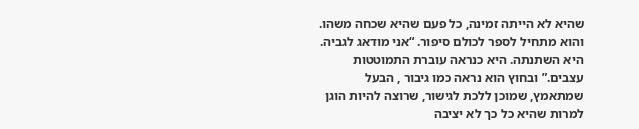שהיא לא הייתה זמינה, כל פעם שהיא שכחה משהו. והוא מתחיל לספר לכולם סיפור. “אני מודאג לגביה. היא השתנתה. היא כנראה עוברת התמוטטות עצבים.” ובחוץ הוא נראה כמו גיבור , הבעל שמתאמץ, שמוכן ללכת לגישור, שרוצה להיות הוגן למרות שהיא כל כך לא יציבה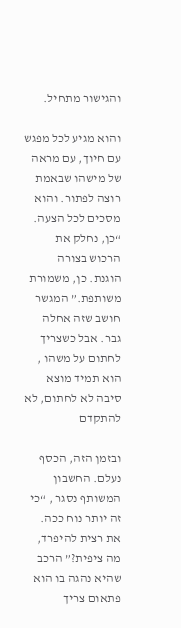והגישור מתחיל.

והוא מגיע לכל מפגש עם חיוך, עם מראה של מישהו שבאמת רוצה לפתור. והוא מסכים לכל הצעה. “כן, נחלק את הרכוש בצורה הוגנת. כן, משמורת משותפת.” המגשר חושב שזה אחלה גבר. אבל כשצריך לחתום על משהו , הוא תמיד מוצא סיבה לא לחתום, לא להתקדם

ובזמן הזה, הכסף נעלם. החשבון המשותף נסגר , “כי זה יותר נוח ככה. את רצית להיפרד, מה ציפית?” הרכב שהיא נהגה בו הוא פתאום צריך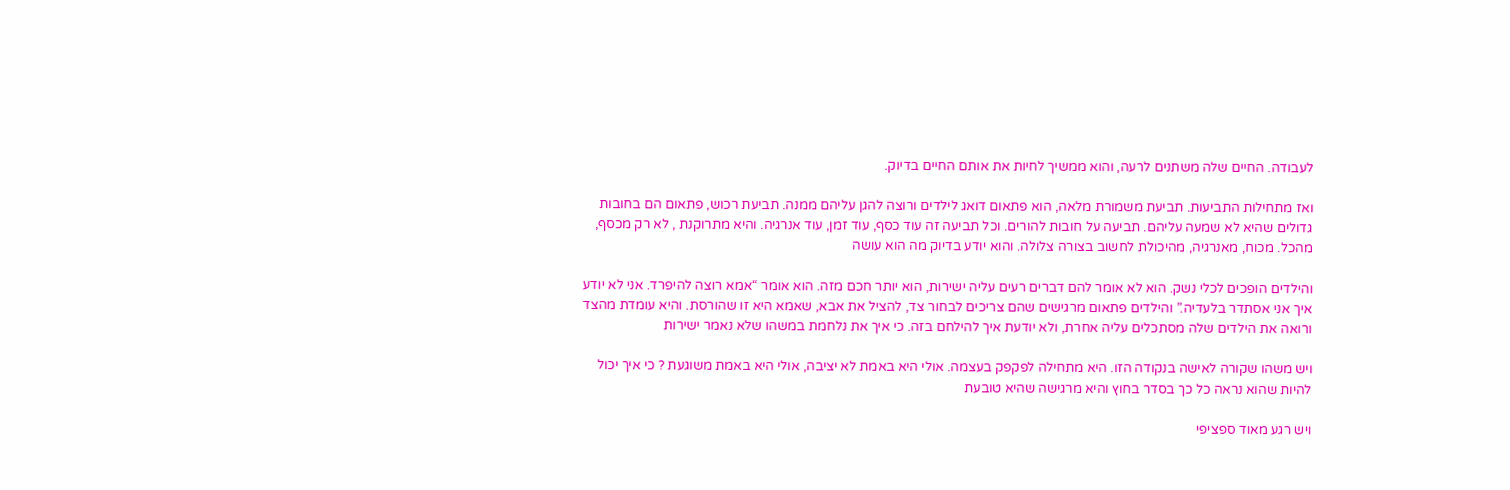לעבודה. החיים שלה משתנים לרעה, והוא ממשיך לחיות את אותם החיים בדיוק.

ואז מתחילות התביעות. תביעת משמורת מלאה, הוא פתאום דואג לילדים ורוצה להגן עליהם ממנה. תביעת רכוש, פתאום הם בחובות גדולים שהיא לא שמעה עליהם. תביעה על חובות להורים. וכל תביעה זה עוד כסף, עוד זמן, עוד אנרגיה. והיא מתרוקנת , לא רק מכסף, מהכל. מכוח, מאנרגיה, מהיכולת לחשוב בצורה צלולה. והוא יודע בדיוק מה הוא עושה

והילדים הופכים לכלי נשק. הוא לא אומר להם דברים רעים עליה ישירות, הוא יותר חכם מזה. הוא אומר “אמא רוצה להיפרד. אני לא יודע איך אני אסתדר בלעדיה.” והילדים פתאום מרגישים שהם צריכים לבחור צד, להציל את אבא, שאמא היא זו שהורסת. והיא עומדת מהצד ורואה את הילדים שלה מסתכלים עליה אחרת, ולא יודעת איך להילחם בזה. כי איך את נלחמת במשהו שלא נאמר ישירות

ויש משהו שקורה לאישה בנקודה הזו. היא מתחילה לפקפק בעצמה. אולי היא באמת לא יציבה, אולי היא באמת משוגעת ? כי איך יכול להיות שהוא נראה כל כך בסדר בחוץ והיא מרגישה שהיא טובעת

ויש רגע מאוד ספציפי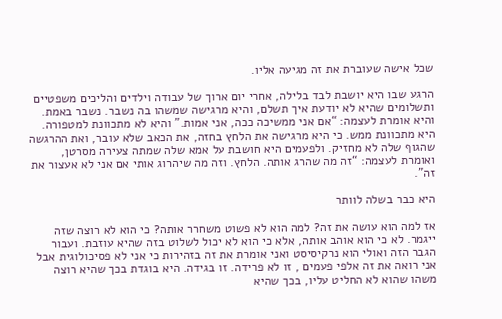שכל אישה שעוברת את זה מגיעה אליו.

הרגע שבו היא יושבת לבד בלילה, אחרי יום ארוך של עבודה וילדים והליכים משפטיים ותשלומים שהיא לא יודעת איך תשלם, והיא מרגישה שמשהו בה נשבר. נשבר באמת. והיא אומרת לעצמה: “אם אני ממשיכה ככה, אני אמות.” והיא לא מתכוונת למטפורה. היא מתכוונת ממש. כי היא מרגישה את הלחץ בחזה, את הכאב שלא עובר, ואת ההרגשה שהגוף שלה לא מחזיק. ולפעמים היא חושבת על אמא שלה שמתה צעירה מסרטן, ואומרת לעצמה: “זה מה שהרג אותה. הלחץ. וזה מה שיהרוג אותי אם אני לא אעצור את זה”.

היא כבר בשלה לוותר

אז למה הוא עושה את זה? למה הוא לא פשוט משחרר אותה? כי הוא לא רוצה שזה ייגמר. לא כי הוא אוהב אותה, אלא כי הוא לא יכול לשלוט בזה שהיא עוזבת. ועבור הגבר הזה ואולי הוא נרקיסיסט ואני אומרת את זה בזהירות כי אני לא פסיכולוגית אבל אני רואה את זה אלפי פעמים , זו לא פרידה. זו בגידה. היא בוגדת בכך שהיא רוצה משהו שהוא לא החליט עליו, בכך שהיא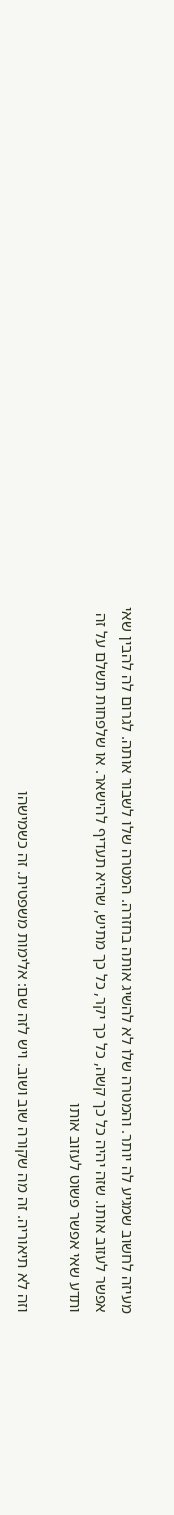מעיזה לחשוב שמגיע לה יותר. והמטרה שלו לא להשיג אותה בחזרה. המטרה שלו לשבור אותה. לגרום לה להבין שאי אפשר לעזוב אותו. שזה יהיה כל כך קשה, כל כך יקר, כל כך מתיש, שהיא תעדיף להישאר. או שלפחות תשלם על זה ותדע שאי אפשר פשוט לעזוב אותו

וזה לא תיאוריה. זה מה שקורה שוב ושוב. ויש לזה שם: אלימות משפטית. זה כשמישהו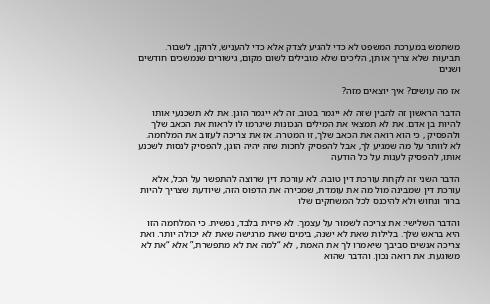משתמש במערכת המשפט לא כדי להגיע לצדק אלא כדי להעניש, לרוקן, לשבור. תביעות שלא צריך אותן, הליכים שלא מובילים לשום מקום, גישורים שנמשכים חודשים ושנים

אז מה עושים? איך יוצאים מזה?

הדבר הראשון זה להבין שזה לא ייגמר בטוב. זה לא ייגמר הוגן. את לא תשכנעי אותו להיות בן אדם. את לא תמצאי את המילים הנכונות שיגרמו לו לראות את הכאב שלך ולהפסיק , כי הוא רואה את הכאב שלך, זו המטרה. אז את צריכה לעזוב את המלחמה. לא לוותר על מה שמגיע לך, אבל להפסיק לחכות שזה יהיה הוגן, להפסיק לנסות לשכנע אותו, להפסיק לענות על כל הודעה

הדבר השני זה לקחת עורכת דין טובה. לא עורכת דין שרוצה להתפשר על הכל, אלא עורכת דין שמבינה מול מה את עומדת, שמכירה את הדפוס הזה, שיודעת שצריך להיות ברור ונחוש ולא להיכנס לכל המשחקים שלו

והדבר השלישי: את צריכה לשמור על עצמך. לא פיזית בלבד, נפשית. כי המלחמה הזו היא בראש שלך. בלילות שאת לא ישנה, בימים שאת מרגישה שאת לא יכולה יותר. ואת צריכה אנשים סביבך שיאמרו לך את האמת , לא “למה את לא מתפשרת,” אלא “את לא משוגעת. את רואה נכון. והדבר שהוא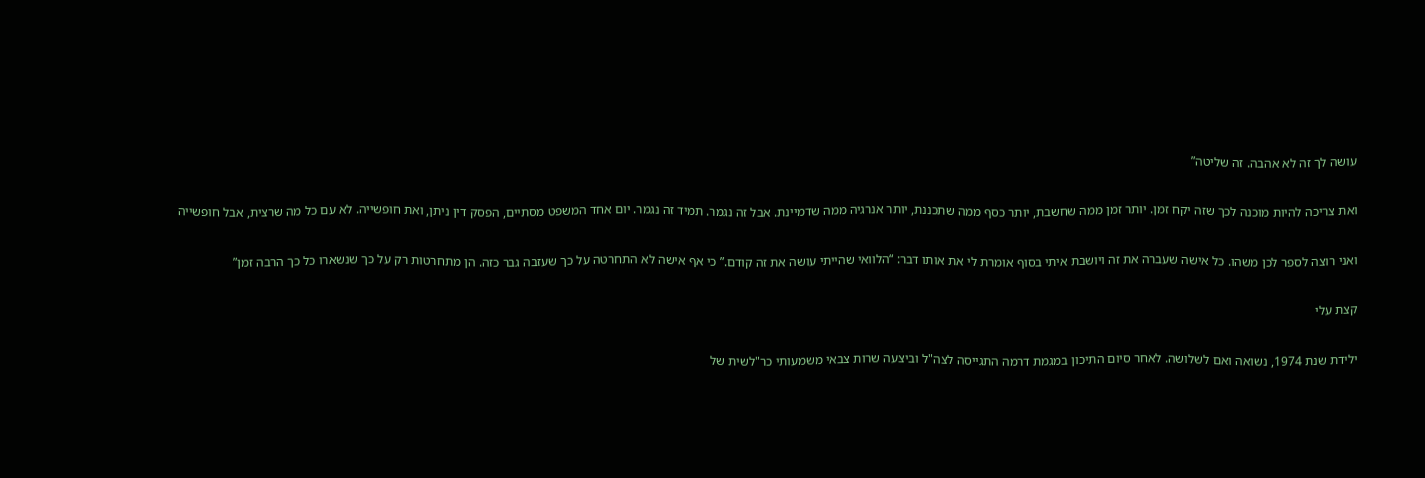עושה לך זה לא אהבה. זה שליטה”

ואת צריכה להיות מוכנה לכך שזה יקח זמן. יותר זמן ממה שחשבת, יותר כסף ממה שתכננת, יותר אנרגיה ממה שדמיינת. אבל זה נגמר. תמיד זה נגמר. יום אחד המשפט מסתיים, הפסק דין ניתן, ואת חופשייה. לא עם כל מה שרצית, אבל חופשייה

ואני רוצה לספר לכן משהו. כל אישה שעברה את זה ויושבת איתי בסוף אומרת לי את אותו דבר: “הלוואי שהייתי עושה את זה קודם.” כי אף אישה לא התחרטה על כך שעזבה גבר כזה. הן מתחרטות רק על כך שנשארו כל כך הרבה זמן”

קצת עלי

ילידת שנת 1974, נשואה ואם לשלושה. לאחר סיום התיכון במגמת דרמה התגייסה לצה"ל וביצעה שרות צבאי משמעותי כר"לשית של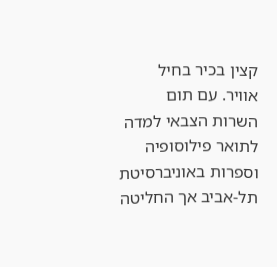קצין בכיר בחיל אוויר. עם תום השרות הצבאי למדה לתואר פילוסופיה וספרות באוניברסיטת תל-אביב אך החליטה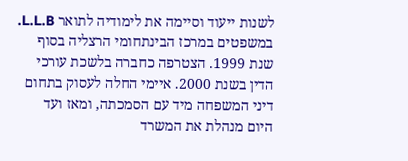לשנות ייעוד וסיימה את לימודיה לתואר L.L.B. במשפטים במרכז הבינתחומי הרצליה בסוף שנת 1999. הצטרפה כחברה בלשכת עורכי הדין בשנת 2000. איימי החלה לעסוק בתחום דיני המשפחה מיד עם הסמכתה, ומאז ועד היום מנהלת את המשרד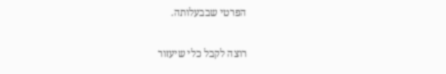הפרטי שבבעלותה.

רוצה לקבל כלי שיעזור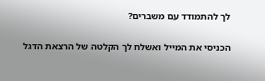לך להתמודד עם משברים?

הכניסי את המייל ואשלח לך הקלטה של הרצאת הדגל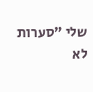שלי "סערות לא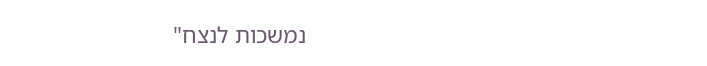נמשכות לנצח"